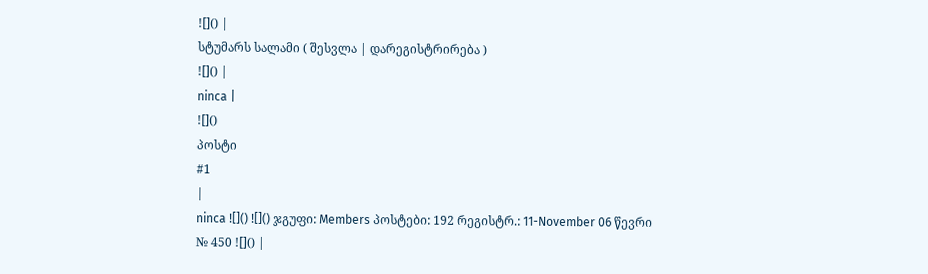![]() |
სტუმარს სალამი ( შესვლა | დარეგისტრირება )
![]() |
ninca |
![]()
პოსტი
#1
|
ninca ![]() ![]() ჯგუფი: Members პოსტები: 192 რეგისტრ.: 11-November 06 წევრი № 450 ![]() |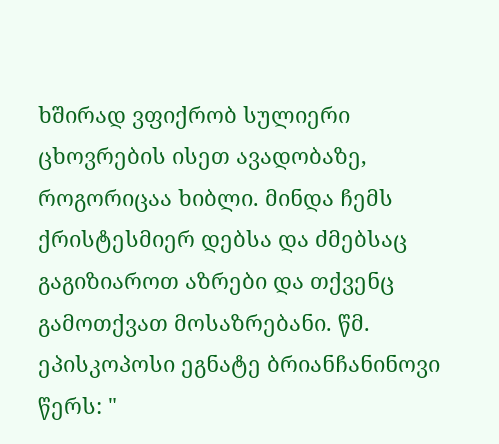ხშირად ვფიქრობ სულიერი ცხოვრების ისეთ ავადობაზე, როგორიცაა ხიბლი. მინდა ჩემს ქრისტესმიერ დებსა და ძმებსაც გაგიზიაროთ აზრები და თქვენც გამოთქვათ მოსაზრებანი. წმ. ეპისკოპოსი ეგნატე ბრიანჩანინოვი წერს: "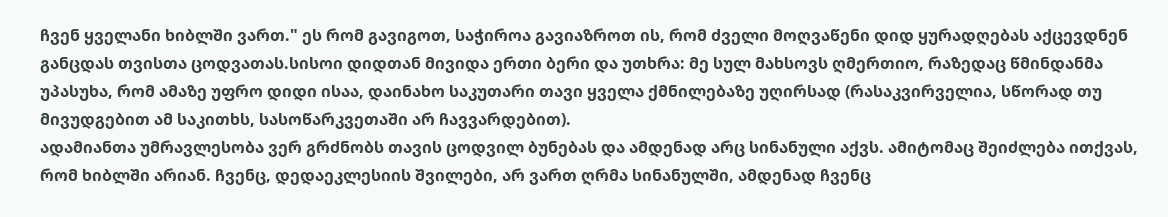ჩვენ ყველანი ხიბლში ვართ." ეს რომ გავიგოთ, საჭიროა გავიაზროთ ის, რომ ძველი მოღვაწენი დიდ ყურადღებას აქცევდნენ განცდას თვისთა ცოდვათას.სისოი დიდთან მივიდა ერთი ბერი და უთხრა: მე სულ მახსოვს ღმერთიო, რაზედაც წმინდანმა უპასუხა, რომ ამაზე უფრო დიდი ისაა, დაინახო საკუთარი თავი ყველა ქმნილებაზე უღირსად (რასაკვირველია, სწორად თუ მივუდგებით ამ საკითხს, სასოწარკვეთაში არ ჩავვარდებით).
ადამიანთა უმრავლესობა ვერ გრძნობს თავის ცოდვილ ბუნებას და ამდენად არც სინანული აქვს. ამიტომაც შეიძლება ითქვას, რომ ხიბლში არიან. ჩვენც, დედაეკლესიის შვილები, არ ვართ ღრმა სინანულში, ამდენად ჩვენც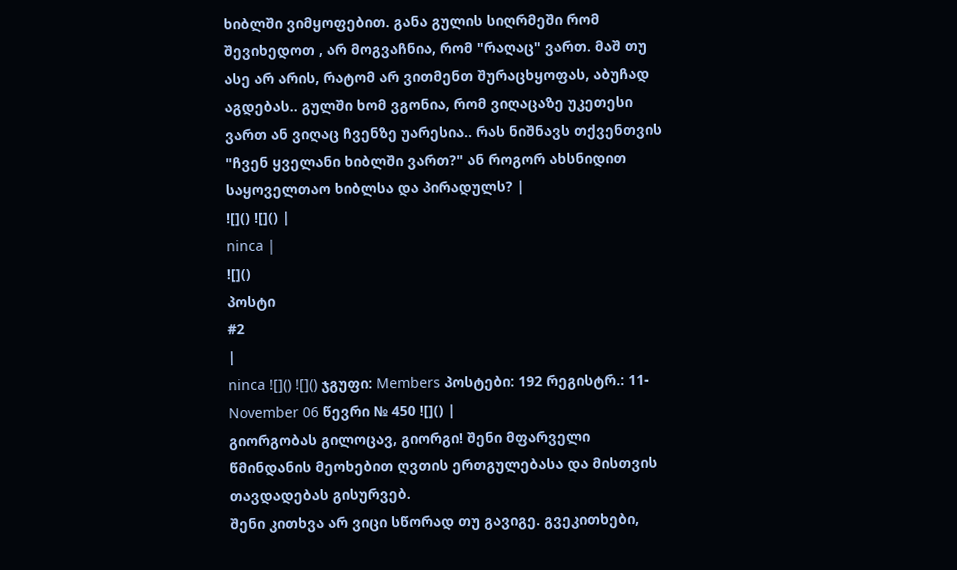ხიბლში ვიმყოფებით. განა გულის სიღრმეში რომ შევიხედოთ , არ მოგვაჩნია, რომ "რაღაც" ვართ. მაშ თუ ასე არ არის, რატომ არ ვითმენთ შურაცხყოფას, აბუჩად აგდებას.. გულში ხომ ვგონია, რომ ვიღაცაზე უკეთესი ვართ ან ვიღაც ჩვენზე უარესია.. რას ნიშნავს თქვენთვის "ჩვენ ყველანი ხიბლში ვართ?" ან როგორ ახსნიდით საყოველთაო ხიბლსა და პირადულს? |
![]() ![]() |
ninca |
![]()
პოსტი
#2
|
ninca ![]() ![]() ჯგუფი: Members პოსტები: 192 რეგისტრ.: 11-November 06 წევრი № 450 ![]() |
გიორგობას გილოცავ, გიორგი! შენი მფარველი წმინდანის მეოხებით ღვთის ერთგულებასა და მისთვის თავდადებას გისურვებ.
შენი კითხვა არ ვიცი სწორად თუ გავიგე. გვეკითხები,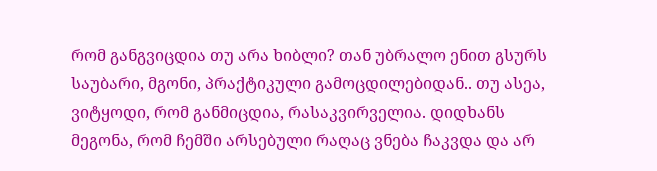რომ განგვიცდია თუ არა ხიბლი? თან უბრალო ენით გსურს საუბარი, მგონი, პრაქტიკული გამოცდილებიდან.. თუ ასეა, ვიტყოდი, რომ განმიცდია, რასაკვირველია. დიდხანს მეგონა, რომ ჩემში არსებული რაღაც ვნება ჩაკვდა და არ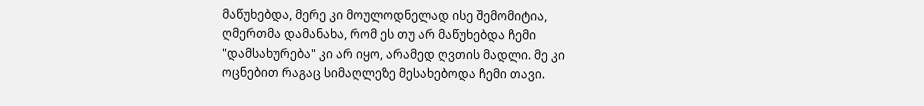მაწუხებდა, მერე კი მოულოდნელად ისე შემომიტია, ღმერთმა დამანახა, რომ ეს თუ არ მაწუხებდა ჩემი "დამსახურება" კი არ იყო, არამედ ღვთის მადლი. მე კი ოცნებით რაგაც სიმაღლეზე მესახებოდა ჩემი თავი.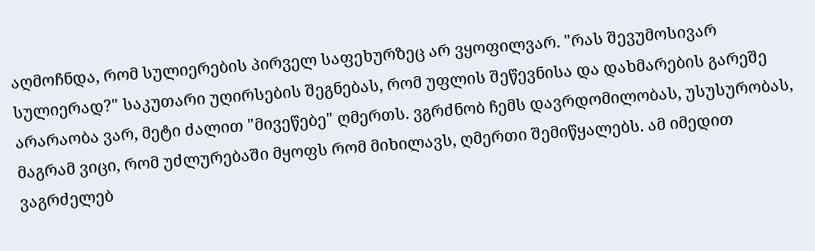აღმოჩნდა, რომ სულიერების პირველ საფეხურზეც არ ვყოფილვარ. "რას შევუმოსივარ სულიერად?" საკუთარი უღირსების შეგნებას, რომ უფლის შეწევნისა და დახმარების გარეშე არარაობა ვარ, მეტი ძალით "მივეწებე" ღმერთს. ვგრძნობ ჩემს დავრდომილობას, უსუსურობას, მაგრამ ვიცი, რომ უძლურებაში მყოფს რომ მიხილავს, ღმერთი შემიწყალებს. ამ იმედით ვაგრძელებ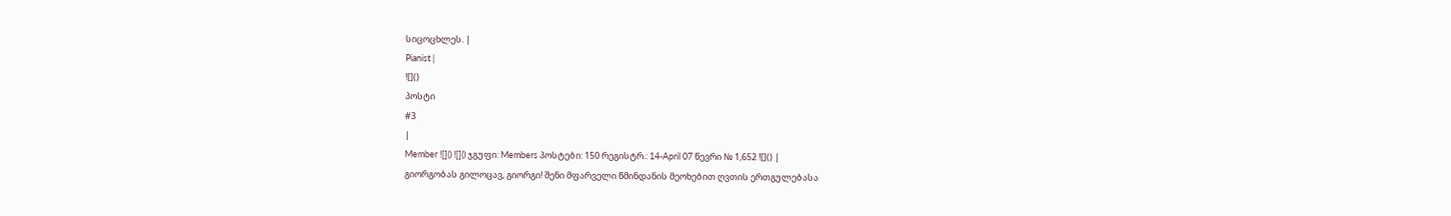სიცოცხლეს. |
Pianist |
![]()
პოსტი
#3
|
Member ![]() ![]() ჯგუფი: Members პოსტები: 150 რეგისტრ.: 14-April 07 წევრი № 1,652 ![]() |
გიორგობას გილოცავ, გიორგი! შენი მფარველი წმინდანის მეოხებით ღვთის ერთგულებასა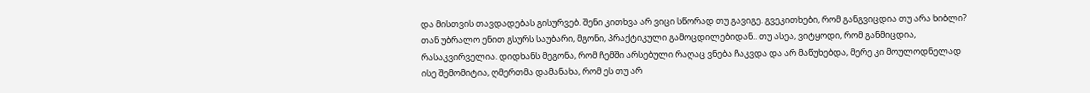და მისთვის თავდადებას გისურვებ. შენი კითხვა არ ვიცი სწორად თუ გავიგე. გვეკითხები, რომ განგვიცდია თუ არა ხიბლი? თან უბრალო ენით გსურს საუბარი, მგონი, პრაქტიკული გამოცდილებიდან.. თუ ასეა, ვიტყოდი, რომ განმიცდია, რასაკვირველია. დიდხანს მეგონა, რომ ჩემში არსებული რაღაც ვნება ჩაკვდა და არ მაწუხებდა, მერე კი მოულოდნელად ისე შემომიტია, ღმერთმა დამანახა, რომ ეს თუ არ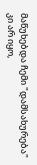მაწუხებდა ჩემი "დამსახურება" კი არ იყო,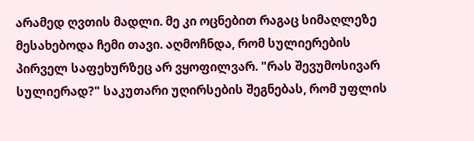არამედ ღვთის მადლი. მე კი ოცნებით რაგაც სიმაღლეზე მესახებოდა ჩემი თავი. აღმოჩნდა, რომ სულიერების პირველ საფეხურზეც არ ვყოფილვარ. "რას შევუმოსივარ სულიერად?" საკუთარი უღირსების შეგნებას, რომ უფლის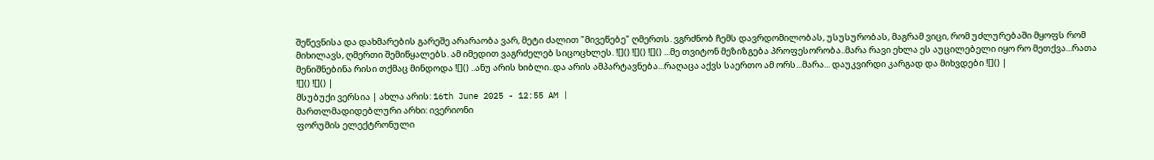შეწევნისა და დახმარების გარეშე არარაობა ვარ, მეტი ძალით "მივეწებე" ღმერთს. ვგრძნობ ჩემს დავრდომილობას, უსუსურობას, მაგრამ ვიცი, რომ უძლურებაში მყოფს რომ მიხილავს, ღმერთი შემიწყალებს. ამ იმედით ვაგრძელებ სიცოცხლეს. ![]() ![]() ![]() ...მე თვიტონ მეზიზგება პროფესორობა..მარა რავი ეხლა ეს აუცილებელი იყო რო მეთქვა...რათა მენიშნებინა რისი თქმაც მინდოდა ![]() ..ანუ არის ხიბლი..და არის ამპარტავნება...რაღაცა აქვს საერთო ამ ორს...მარა... დაუკვირდი კარგად და მიხვდები ![]() |
![]() ![]() |
მსუბუქი ვერსია | ახლა არის: 16th June 2025 - 12:55 AM |
მართლმადიდებლური არხი: ივერიონი
ფორუმის ელექტრონული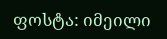ფოსტა: იმეილი